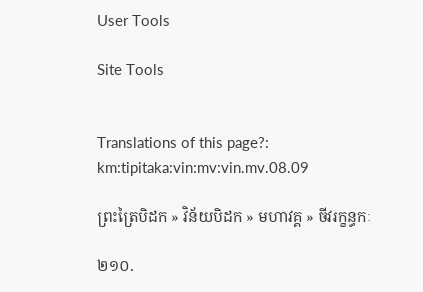User Tools

Site Tools


Translations of this page?:
km:tipitaka:vin:mv:vin.mv.08.09

ព្រះត្រៃបិដក » វិន័យបិដក » មហាវគ្គ » ចីវរក្ខន្ធកៈ

២១០.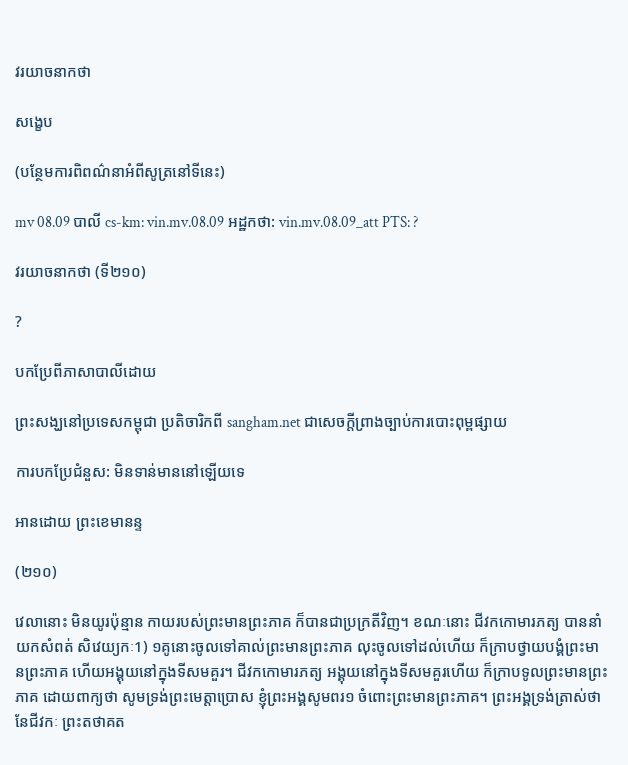វរយាចនាកថា

សង្ខេប

(បន្ថែមការពិពណ៌នាអំពីសូត្រនៅទីនេះ)

mv 08.09 បាលី cs-km: vin.mv.08.09 អដ្ឋកថា: vin.mv.08.09_att PTS: ?

វរយាចនាកថា (ទី២១០)

?

បកប្រែពីភាសាបាលីដោយ

ព្រះសង្ឃនៅប្រទេសកម្ពុជា ប្រតិចារិកពី sangham.net ជាសេចក្តីព្រាងច្បាប់ការបោះពុម្ពផ្សាយ

ការបកប្រែជំនួស: មិនទាន់មាននៅឡើយទេ

អានដោយ ព្រះខេមានន្ទ

(២១០)

វេលានោះ មិនយូរប៉ុន្មាន កាយរបស់ព្រះមានព្រះភាគ ក៏បានជាប្រក្រតីវិញ។ ខណៈនោះ ជីវកកោមារភត្យ បាននាំយកសំពត់ សិវេយ្យកៈ1) ១គូនោះចូលទៅគាល់ព្រះមានព្រះភាគ លុះចូលទៅដល់ហើយ ក៏ក្រាបថ្វាយបង្គំព្រះមានព្រះភាគ ហើយអង្គុយនៅក្នុងទីសមគួរ។ ជីវកកោមារភត្យ អង្គុយនៅក្នុងទីសមគួរហើយ ក៏ក្រាបទូលព្រះមានព្រះភាគ ដោយពាក្យថា សូមទ្រង់ព្រះមេត្តាប្រោស ខ្ញុំព្រះអង្គសូមពរ១ ចំពោះព្រះមានព្រះភាគ។ ព្រះអង្គទ្រង់ត្រាស់ថា នែជីវកៈ ព្រះតថាគត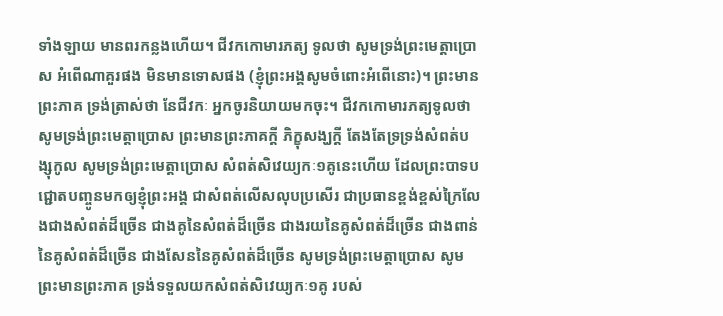ទាំងឡាយ មានពរកន្លងហើយ។ ជីវកកោមារភត្យ ទូលថា សូមទ្រង់ព្រះមេត្តាប្រោស អំពើណាគួរផង មិនមានទោសផង (ខ្ញុំព្រះអង្គសូមចំពោះអំពើនោះ)។ ព្រះមានព្រះភាគ ទ្រង់ត្រាស់ថា នែជីវកៈ អ្នកចូរនិយាយមកចុះ។ ជីវកកោមារភត្យទូលថា សូមទ្រង់ព្រះមេត្តាប្រោស ព្រះមានព្រះភាគក្តី ភិក្ខុសង្ឃក្តី តែងតែទ្រទ្រង់សំពត់បង្សុកូល សូមទ្រង់ព្រះមេត្តាប្រោស សំពត់សិវេយ្យកៈ១គូនេះហើយ ដែលព្រះបាទបជ្ជោតបញ្ចូនមកឲ្យខ្ញុំព្រះអង្គ ជាសំពត់លើសលុបប្រសើរ ជាប្រធានខ្ពង់ខ្ពស់ក្រៃលែងជាងសំពត់ដ៏ច្រើន ជាងគូនៃសំពត់ដ៏ច្រើន ជាងរយនៃគូសំពត់ដ៏ច្រើន ជាងពាន់នៃគូសំពត់ដ៏ច្រើន ជាងសែននៃគូសំពត់ដ៏ច្រើន សូមទ្រង់ព្រះមេត្តាប្រោស សូមព្រះមានព្រះភាគ ទ្រង់ទទួលយកសំពត់សិវេយ្យកៈ១គូ របស់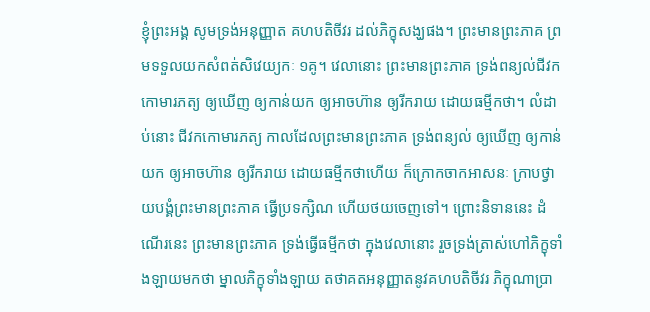ខ្ញុំព្រះអង្គ សូមទ្រង់អនុញ្ញាត គហបតិចីវរ ដល់ភិក្ខុសង្ឃផង។ ព្រះមានព្រះភាគ ព្រមទទួលយកសំពត់សិវេយ្យកៈ ១គូ។ វេលានោះ ព្រះមានព្រះភាគ ទ្រង់ពន្យល់ជីវកកោមារភត្យ ឲ្យឃើញ ឲ្យកាន់យក ឲ្យអាចហ៊ាន ឲ្យរីករាយ ដោយធម្មីកថា។ លំដាប់នោះ ជីវកកោមារភត្យ កាលដែលព្រះមានព្រះភាគ ទ្រង់ពន្យល់ ឲ្យឃើញ ឲ្យកាន់យក ឲ្យអាចហ៊ាន ឲ្យរីករាយ ដោយធម្មីកថាហើយ ក៏ក្រោកចាកអាសនៈ ក្រាបថ្វាយបង្គំព្រះមានព្រះភាគ ធ្វើប្រទក្សិណ ហើយថយចេញទៅ។ ព្រោះនិទាននេះ ដំណើរនេះ ព្រះមានព្រះភាគ ទ្រង់ធ្វើធម្មីកថា ក្នុងវេលានោះ រួចទ្រង់ត្រាស់ហៅភិក្ខុទាំងឡាយមកថា ម្នាលភិក្ខុទាំងឡាយ តថាគតអនុញ្ញាតនូវគហបតិចីវរ ភិក្ខុណាប្រា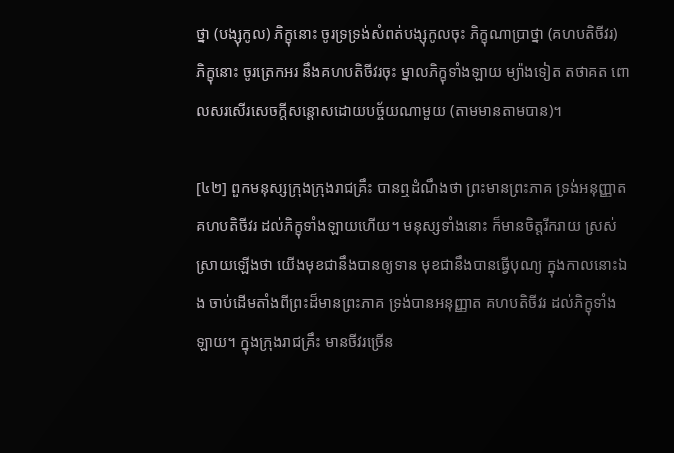ថ្នា (បង្សុកូល) ភិក្ខុនោះ ចូរទ្រទ្រង់សំពត់បង្សុកូលចុះ ភិក្ខុណាប្រាថ្នា (គហបតិចីវរ) ភិក្ខុនោះ ចូរត្រេកអរ នឹងគហបតិចីវរចុះ ម្នាលភិក្ខុទាំងឡាយ ម្យ៉ាងទៀត តថាគត ពោលសរសើរសេចក្តីសន្តោសដោយបច្ច័យណាមួយ (តាមមានតាមបាន)។

[៤២] ពួកមនុស្សក្រុងក្រុងរាជគ្រឹះ បានឮដំណឹងថា ព្រះមានព្រះភាគ ទ្រង់អនុញ្ញាតគហបតិចីវរ ដល់ភិក្ខុទាំងឡាយហើយ។ មនុស្សទាំងនោះ ក៏មានចិត្តរីករាយ ស្រស់ស្រាយឡើងថា យើងមុខជានឹងបានឲ្យទាន មុខជានឹងបានធ្វើបុណ្យ ក្នុងកាលនោះឯង ចាប់ដើមតាំងពីព្រះដ៏មានព្រះភាគ ទ្រង់បានអនុញ្ញាត គហបតិចីវរ ដល់ភិក្ខុទាំងឡាយ។ ក្នុងក្រុងរាជគ្រឹះ មានចីវរច្រើន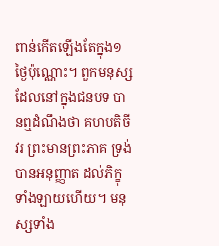ពាន់កើតឡើងតែក្នុង១ថ្ងៃប៉ុណ្ណោះ។ ពួកមនុស្ស ដែលនៅក្នុងជនបទ បានឮដំណឹងថា គហបតិចីវរ ព្រះមានព្រះភាគ ទ្រង់បានអនុញ្ញាត ដល់ភិក្ខុទាំងឡាយហើយ។ មនុស្សទាំង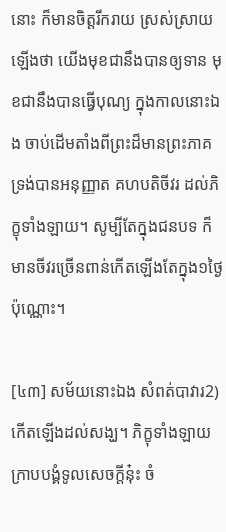នោះ ក៏មានចិត្តរីករាយ ស្រស់ស្រាយឡើងថា យើងមុខជានឹងបានឲ្យទាន មុខជានឹងបានធ្វើបុណ្យ ក្នុងកាលនោះឯង ចាប់ដើមតាំងពីព្រះដ៏មានព្រះភាគ ទ្រង់បានអនុញ្ញាត គហបតិចីវរ ដល់ភិក្ខុទាំងឡាយ។ សូម្បីតែក្នុងជនបទ ក៏មានចីវរច្រើនពាន់កើតឡើងតែក្នុង១ថ្ងៃប៉ុណ្ណោះ។

[៤៣] សម័យនោះឯង សំពត់បាវារ2) កើតឡើងដល់សង្ឃ។ ភិក្ខុទាំងឡាយ ក្រាបបង្គំទូលសេចក្តីនុ៎ះ ចំ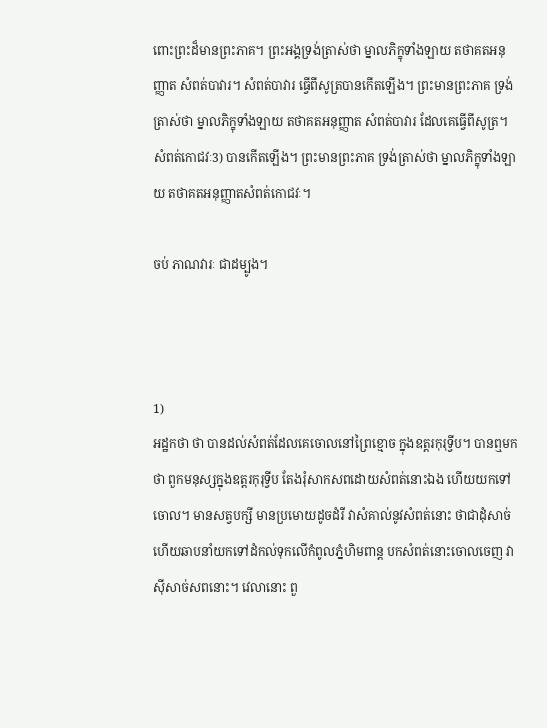ពោះព្រះដ៏មានព្រះភាគ។ ព្រះអង្គទ្រង់ត្រាស់ថា ម្នាលភិក្ខុទាំងឡាយ តថាគតអនុញ្ញាត សំពត់បាវារ។ សំពត់បាវារ ធ្វើពីសូត្របានកើតឡើង។ ព្រះមានព្រះភាគ ទ្រង់ត្រាស់ថា ម្នាលភិក្ខុទាំងឡាយ តថាគតអនុញ្ញាត សំពត់បាវារ ដែលគេធ្វើពីសូត្រ។ សំពត់កោជវៈ3) បានកើតឡើង។ ព្រះមានព្រះភាគ ទ្រង់ត្រាស់ថា ម្នាលភិក្ខុទាំងឡាយ តថាគតអនុញ្ញាតសំពត់កោជវៈ។

ចប់ ភាណវារៈ ជាដម្បូង។



1)
អដ្ឋកថា ថា បានដល់សំពត់ដែលគេចោលនៅព្រៃខ្មោច ក្នុងឧត្តរកុរុទ្វីប។ បានឮមកថា ពួកមនុស្សក្នុងឧត្តរកុរុទ្វីប តែងរុំសាកសពដោយសំពត់នោះឯង ហើយយកទៅចោល។ មានសត្វបក្សី មានប្រមោយដូចដំរី វាសំគាល់នូវសំពត់នោះ ថាជាដុំសាច់ ហើយឆាបនាំយកទៅដំកល់ទុកលើកំពូលភ្នំហិមពាន្ត បកសំពត់នោះចោលចេញ វាស៊ីសាច់សពនោះ។ វេលានោះ ពួ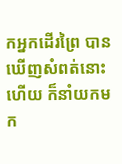កអ្នកដើរព្រៃ បានឃើញសំពត់នោះហើយ ក៏នាំយកមក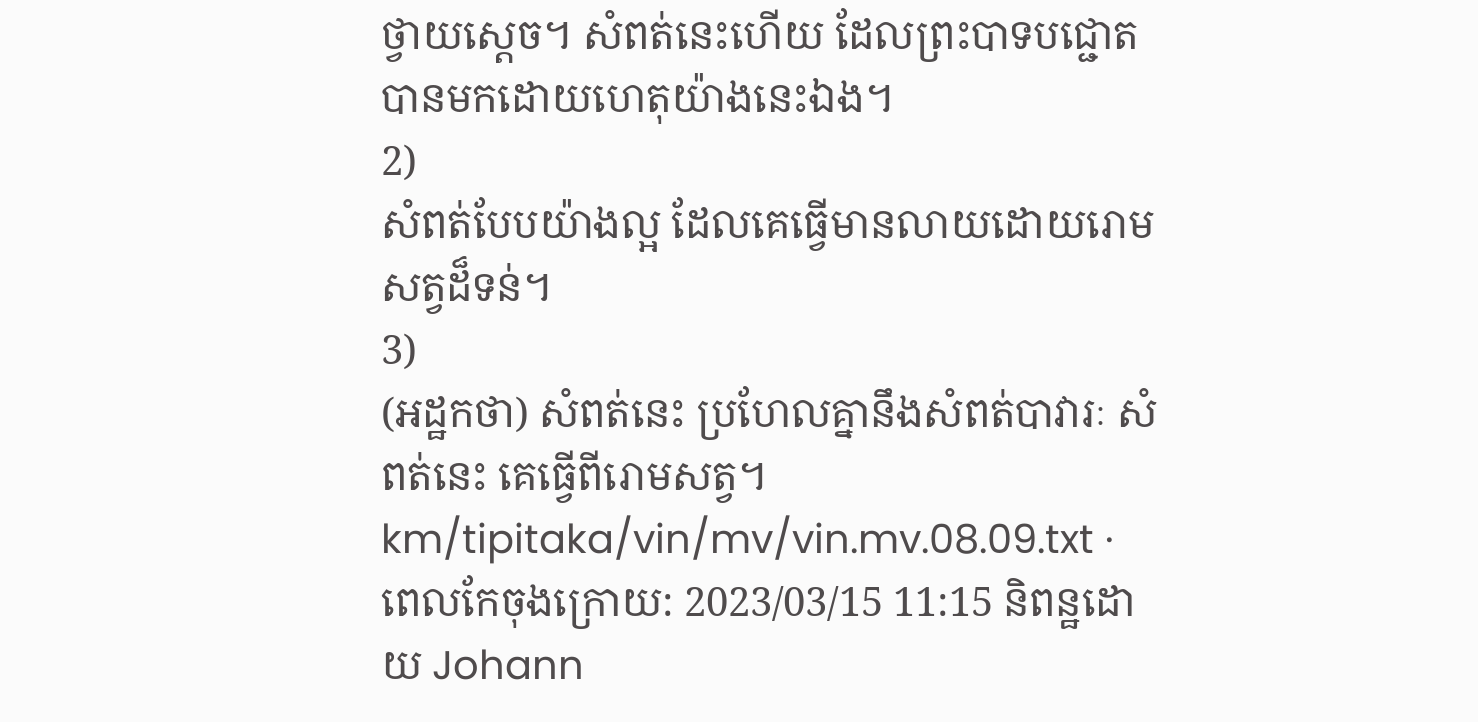ថ្វាយស្តេច។ សំពត់នេះហើយ ដែលព្រះបាទបជ្ជោត បានមកដោយហេតុយ៉ាងនេះឯង។
2)
សំពត់បែបយ៉ាងល្អ ដែលគេធ្វើមានលាយដោយរោមសត្វដ៏ទន់។
3)
(អដ្ឋកថា) សំពត់នេះ ប្រហែលគ្នានឹងសំពត់បាវារៈ សំពត់នេះ គេធ្វើពីរោមសត្វ។
km/tipitaka/vin/mv/vin.mv.08.09.txt · ពេលកែចុងក្រោយ: 2023/03/15 11:15 និពន្ឋដោយ Johann